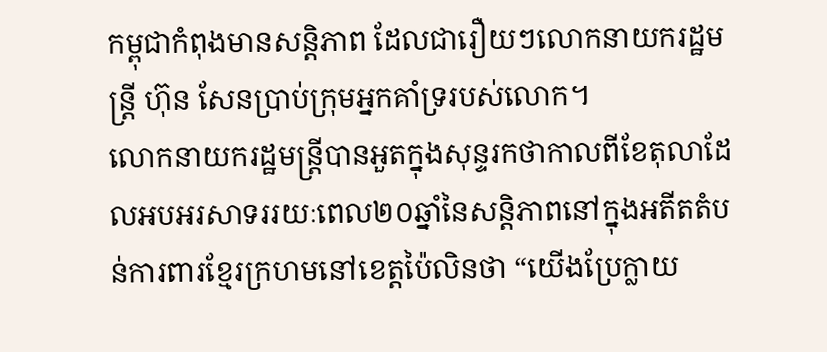កម្ពុជាកំពុងមានសន្តិភាព ដែលជារឿយៗលោកនាយករដ្ឋមន្ត្រី ហ៊ុន សែនប្រាប់ក្រុមអ្នកគាំទ្ររបស់លោក។
លោកនាយករដ្ឋមន្ត្រីបានអួតក្នុងសុន្ទរកថាកាលពីខែតុលាដែលអបអរសាទររយៈពេល២០ឆ្នាំនៃសន្តិភាពនៅក្នុងអតីតតំបន់ការពារខ្មែរក្រហមនៅខេត្តប៉ៃលិនថា “យើងប្រែក្លាយ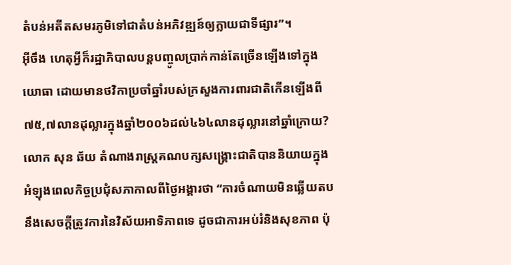តំបន់អតីតសមរភូមិទៅជាតំបន់អភិវឌ្ឍន៍ឲ្យក្លាយជាទីផ្សារ”។
អ៊ីចឹង ហេតុអ្វីក៏រដ្ឋាភិបាលបន្តបញ្ចូលប្រាក់កាន់តែច្រើនឡើងទៅក្នុងយោធា ដោយមានថវិកាប្រចាំឆ្នាំរបស់ក្រសួងការពារជាតិកើនឡើងពី៧៥,៧លានដុល្លារក្នុងឆ្នាំ២០០៦ដល់៤៦៤លានដុល្លារនៅឆ្នាំក្រោយ?
លោក សុន ឆ័យ តំណាងរាស្ត្រគណបក្សសង្គ្រោះជាតិបាននិយាយក្នុងអំឡុងពេលកិច្ចប្រជុំសភាកាលពីថ្ងៃអង្គារថា “ការចំណាយមិនឆ្លើយតបនឹងសេចក្តីត្រូវការនៃវិស័យអាទិភាពទេ ដូចជាការអប់រំនិងសុខភាព ប៉ុ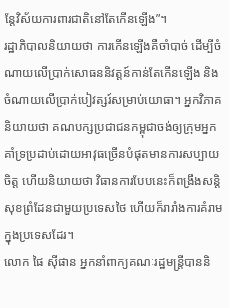ន្តែវិស័យការពារជាតិនៅតែកើនឡើង”។
រដ្ឋាភិបាលនិយាយថា ការកើនឡើងគឺចាំបាច់ ដើម្បីចំណាយលើប្រាក់សោធននិវត្តន៍កាន់តែកើនឡើង និងចំណាយលើប្រាក់បៀវត្សរ៍សម្រាប់យោធា។ អ្នកវិភាគនិយាយថា គណបក្សប្រជាជនកម្ពុជាចង់ឲ្យក្រុមអ្នកគាំទ្រប្រដាប់ដោយអាវុធច្រើនបំផុតមានការសប្បាយចិត្ត ហើយនិយាយថា វិធានការបែបនេះក៏ពង្រឹងសន្តិសុខព្រំដែនជាមួយប្រទេសថៃ ហើយក៏រារាំងការគំរាមក្នុងប្រទេសដែរ។
លោក ផៃ ស៊ីផាន អ្នកនាំពាក្យគណៈរដ្ឋមន្ត្រីបាននិ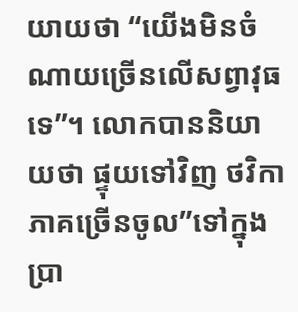យាយថា “យើងមិនចំណាយច្រើនលើសព្វាវុធទេ”។ លោកបាននិយាយថា ផ្ទុយទៅវិញ ថវិកាភាគច្រើនចូល”ទៅក្នុងប្រា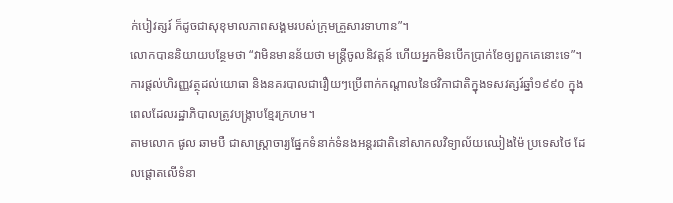ក់បៀវត្សរ៍ ក៏ដូចជាសុខុមាលភាពសង្គមរបស់ក្រុមគ្រួសារទាហាន”។
លោកបាននិយាយបន្ថែមថា “វាមិនមានន័យថា មន្ត្រីចូលនិវត្តន៍ ហើយអ្នកមិនបើកប្រាក់ខែឲ្យពួកគេនោះទេ”។
ការផ្តល់ហិរញ្ញវត្ថុដល់យោធា និងនគរបាលជារឿយៗប្រើពាក់កណ្តាលនៃថវិកាជាតិក្នុងទសវត្សរ៍ឆ្នាំ១៩៩០ ក្នុងពេលដែលរដ្ឋាភិបាលត្រូវបង្ក្រាបខ្មែរក្រហម។
តាមលោក ផូល ឆាមបឺ ជាសាស្ត្រាចារ្យផ្នែកទំនាក់ទំនងអន្តរជាតិនៅសាកលវិទ្យាល័យឈៀងម៉ៃ ប្រទេសថៃ ដែលផ្តោតលើទំនា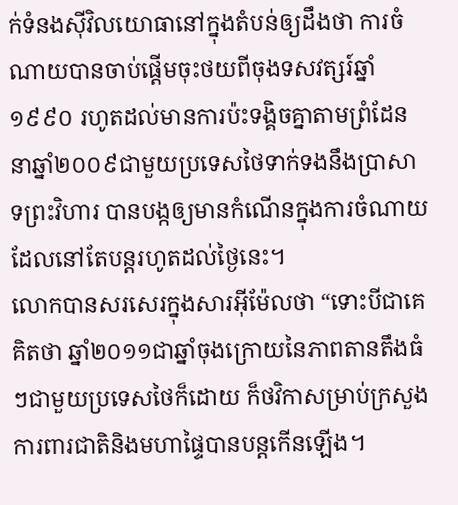ក់ទំនងស៊ីវិលយោធានៅក្នុងតំបន់ឲ្យដឹងថា ការចំណាយបានចាប់ផ្តើមចុះថយពីចុងទសវត្សរ៍ឆ្នាំ១៩៩០ រហូតដល់មានការប៉ះទង្គិចគ្នាតាមព្រំដែននាឆ្នាំ២០០៩ជាមួយប្រទេសថៃទាក់ទងនឹងប្រាសាទព្រះវិហារ បានបង្កឲ្យមានកំណើនក្នុងការចំណាយដែលនៅតែបន្តរហូតដល់ថ្ងៃនេះ។
លោកបានសរសេរក្នុងសារអ៊ីម៉ែលថា “ទោះបីជាគេគិតថា ឆ្នាំ២០១១ជាឆ្នាំចុងក្រោយនៃភាពតានតឹងធំៗជាមួយប្រទេសថៃក៏ដោយ ក៏ថវិកាសម្រាប់ក្រសួងការពារជាតិនិងមហាផ្ទៃបានបន្តកើនឡើង។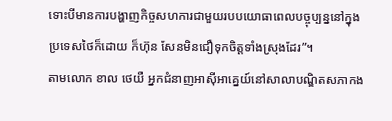ទោះបីមានការបង្ហាញកិច្ចសហការជាមួយរបបយោធាពេលបច្ចុប្បន្ននៅក្នុងប្រទេសថៃក៏ដោយ ក៏ហ៊ុន សែនមិនជឿទុកចិត្តទាំងស្រុងដែរ”។
តាមលោក ខាល ថេយឺ អ្នកជំនាញអាស៊ីអាគ្នេយ៍នៅសាលាបណ្ឌិតសភាកង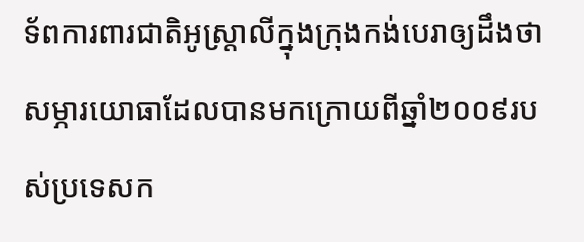ទ័ពការពារជាតិអូស្ត្រាលីក្នុងក្រុងកង់បេរាឲ្យដឹងថា សម្ភារយោធាដែលបានមកក្រោយពីឆ្នាំ២០០៩របស់ប្រទេសក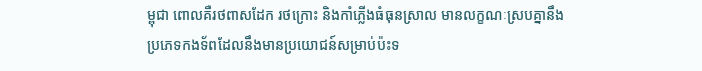ម្ពុជា ពោលគឺរថពាសដែក រថក្រោះ និងកាំភ្លើងធំធុនស្រាល មានលក្ខណៈស្របគ្នានឹងប្រភេទកងទ័ពដែលនឹងមានប្រយោជន៍សម្រាប់ប៉ះទ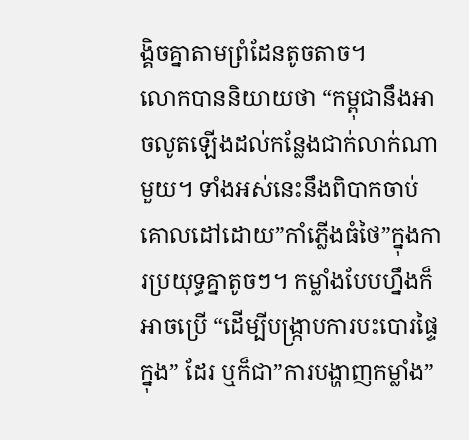ង្គិចគ្នាតាមព្រំដែនតូចតាច។
លោកបាននិយាយថា “កម្ពុជានឹងអាចលូតឡើងដល់កន្លែងជាក់លាក់ណាមួយ។ ទាំងអស់នេះនឹងពិបាកចាប់គោលដៅដោយ”កាំភ្លើងធំថៃ”ក្នុងការប្រយុទ្ធគ្នាតូចៗ។ កម្លាំងបែបហ្នឹងក៏អាចប្រើ “ដើម្បីបង្ក្រាបការបះបោរផ្ទៃក្នុង” ដែរ ឬក៏ជា”ការបង្ហាញកម្លាំង”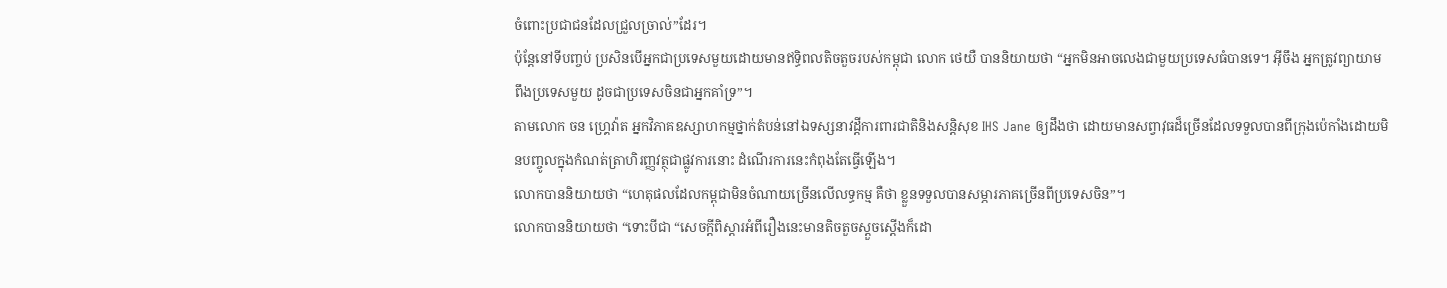ចំពោះប្រជាជនដែលជ្រួលច្រាល់”ដែរ។
ប៉ុន្តែនៅទីបញ្ចប់ ប្រសិនបើអ្នកជាប្រទេសមួយដោយមានឥទ្ធិពលតិចតួចរបស់កម្ពុជា លោក ថេយឺ បាននិយាយថា “អ្នកមិនអាចលេងជាមួយប្រទេសធំបានទេ។ អ៊ីចឹង អ្នកត្រូវព្យាយាមពឹងប្រទេសមួយ ដូចជាប្រទេសចិនជាអ្នកគាំទ្រ”។
តាមលោក ចន ហ្គ្រេវ៉ាត អ្នកវិភាគឧស្សាហកម្មថ្នាក់តំបន់នៅឯទស្សនាវដ្តីការពារជាតិនិងសន្តិសុខ IHS Jane ឲ្យដឹងថា ដោយមានសព្វាវុធដ៏ច្រើនដែលទទួលបានពីក្រុងប៉េកាំងដោយមិនបញ្ចូលក្នុងកំណត់ត្រាហិរញ្ញវត្ថុជាផ្លូវការនោះ ដំណើរការនេះកំពុងតែធ្វើឡើង។
លោកបាននិយាយថា “ហេតុផលដែលកម្ពុជាមិនចំណាយច្រើនលើលទ្ធកម្ម គឺថា ខ្លួនទទួលបានសម្ភារភាគច្រើនពីប្រទេសចិន”។
លោកបាននិយាយថា “ទោះបីជា “សេចក្តីពិស្តារអំពីរឿងនេះមានតិចតួចស្តួចស្តើងក៏ដោ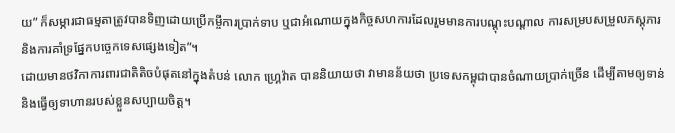យ” ក៏សម្ភារជាធម្មតាត្រូវបានទិញដោយប្រើកម្ចីការប្រាក់ទាប ឬជាអំណោយក្នុងកិច្ចសហការដែលរួមមានការបណ្តុះបណ្តាល ការសម្របសម្រួលភស្តុភារ និងការគាំទ្រផ្នែកបច្ចេកទេសផ្សេងទៀត”។
ដោយមានថវិកាការពារជាតិតិចបំផុតនៅក្នុងតំបន់ លោក ហ្គ្រេវ៉ាត បាននិយាយថា វាមានន័យថា ប្រទេសកម្ពុជាបានចំណាយប្រាក់ច្រើន ដើម្បីតាមឲ្យទាន់និងធ្វើឲ្យទាហានរបស់ខ្លួនសប្បាយចិត្ត។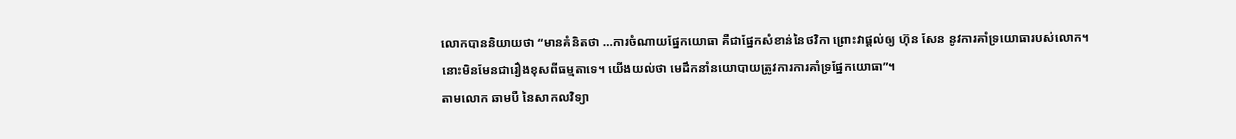លោកបាននិយាយថា “មានគំនិតថា …ការចំណាយផ្នែកយោធា គឺជាផ្នែកសំខាន់នៃថវិកា ព្រោះវាផ្តល់ឲ្យ ហ៊ុន សែន នូវការគាំទ្រយោធារបស់លោក។ នោះមិនមែនជារឿងខុសពីធម្មតាទេ។ យើងយល់ថា មេដឹកនាំនយោបាយត្រូវការការគាំទ្រផ្នែកយោធា”។
តាមលោក ឆាមបឺ នៃសាកលវិទ្យា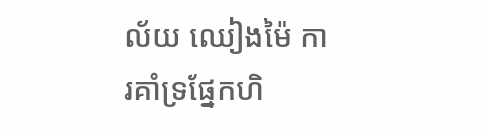ល័យ ឈៀងម៉ៃ ការគាំទ្រផ្នែកហិ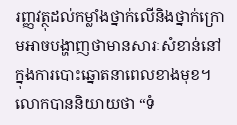រញ្ញវត្ថុដល់កម្លាំងថ្នាក់លើនិងថ្នាក់ក្រោមអាចបង្ហាញថាមានសារៈសំខាន់នៅក្នុងការបោះឆ្នោតនាពេលខាងមុខ។
លោកបាននិយាយថា “ទំ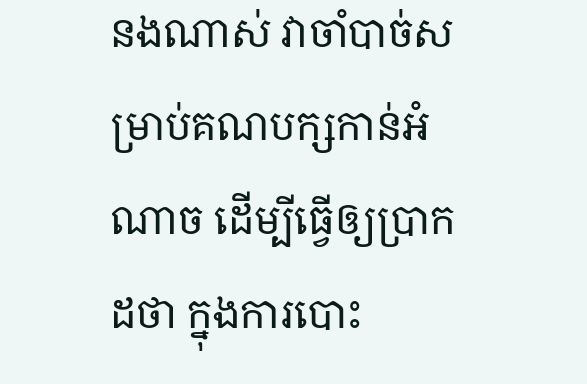នងណាស់ វាចាំបាច់សម្រាប់គណបក្សកាន់អំណាច ដើម្បីធ្វើឲ្យប្រាកដថា ក្នុងការបោះ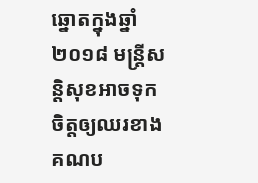ឆ្នោតក្នុងឆ្នាំ២០១៨ មន្ត្រីសន្តិសុខអាចទុកចិត្តឲ្យឈរខាងគណប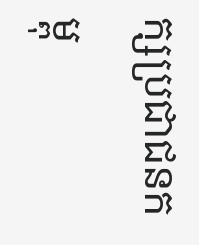ក្សប្រជាជនកម្ពុ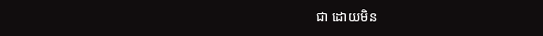ជា ដោយមិន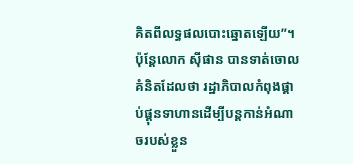គិតពីលទ្ធផលបោះឆ្នោតឡើយ”។
ប៉ុន្តែលោក ស៊ីផាន បានទាត់ចោលគំនិតដែលថា រដ្ឋាភិបាលកំពុងផ្គាប់ផ្គុនទាហានដើម្បីបន្តកាន់អំណាចរបស់ខ្លួន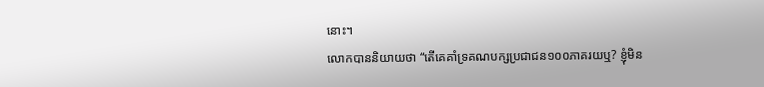នោះ។
លោកបាននិយាយថា “តើគេគាំទ្រគណបក្សប្រជាជន១០០ភាគរយឬ? ខ្ញុំមិន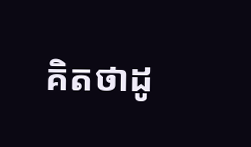គិតថាដូ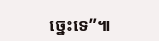ច្នេះទេ”៕